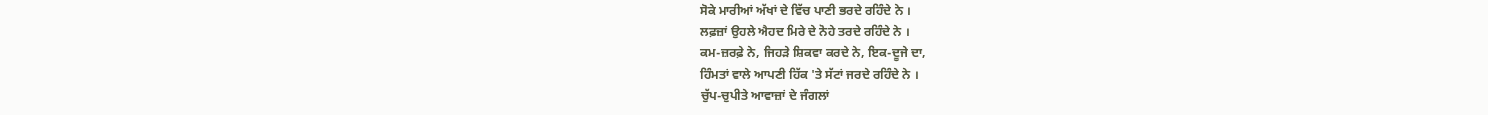ਸੋਕੇ ਮਾਰੀਆਂ ਅੱਖਾਂ ਦੇ ਵਿੱਚ ਪਾਣੀ ਭਰਦੇ ਰਹਿੰਦੇ ਨੇ ।
ਲਫ਼ਜ਼ਾਂ ਉਹਲੇ ਐਹਦ ਮਿਰੇ ਦੇ ਨੋਹੇ ਤਰਦੇ ਰਹਿੰਦੇ ਨੇ ।
ਕਮ-ਜ਼ਰਫ਼ੇ ਨੇ, ਜਿਹੜੇ ਸ਼ਿਕਵਾ ਕਰਦੇ ਨੇ, ਇਕ-ਦੂਜੇ ਦਾ,
ਹਿੰਮਤਾਂ ਵਾਲੇ ਆਪਣੀ ਹਿੱਕ 'ਤੇ ਸੱਟਾਂ ਜਰਦੇ ਰਹਿੰਦੇ ਨੇ ।
ਚੁੱਪ-ਚੁਪੀਤੇ ਆਵਾਜ਼ਾਂ ਦੇ ਜੰਗਲਾਂ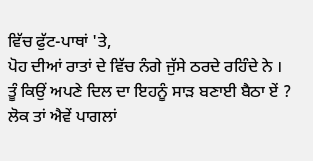ਵਿੱਚ ਫੁੱਟ-ਪਾਥਾਂ 'ਤੇ,
ਪੋਹ ਦੀਆਂ ਰਾਤਾਂ ਦੇ ਵਿੱਚ ਨੰਗੇ ਜੁੱਸੇ ਠਰਦੇ ਰਹਿੰਦੇ ਨੇ ।
ਤੂੰ ਕਿਉਂ ਅਪਣੇ ਦਿਲ ਦਾ ਇਹਨੂੰ ਸਾੜ ਬਣਾਈ ਬੈਠਾ ਏਂ ?
ਲੋਕ ਤਾਂ ਐਵੇਂ ਪਾਗਲਾਂ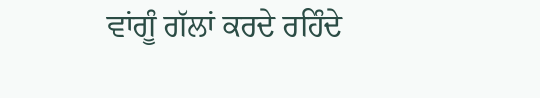ਵਾਂਗੂੰ ਗੱਲਾਂ ਕਰਦੇ ਰਹਿੰਦੇ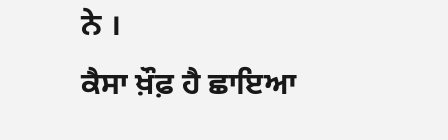ਨੇ ।
ਕੈਸਾ ਖ਼ੌਫ਼ ਹੈ ਛਾਇਆ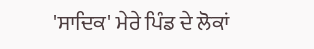'ਸਾਦਿਕ' ਮੇਰੇ ਪਿੰਡ ਦੇ ਲੋਕਾਂ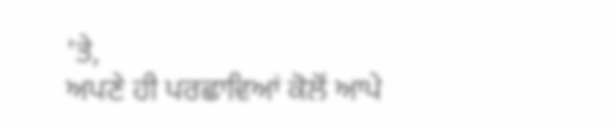'ਤੇ,
ਅਪਣੇ ਹੀ ਪਰਛਾਵਿਆਂ ਕੋਲੋਂ ਆਪੇ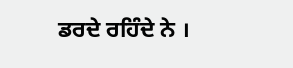ਡਰਦੇ ਰਹਿੰਦੇ ਨੇ ।